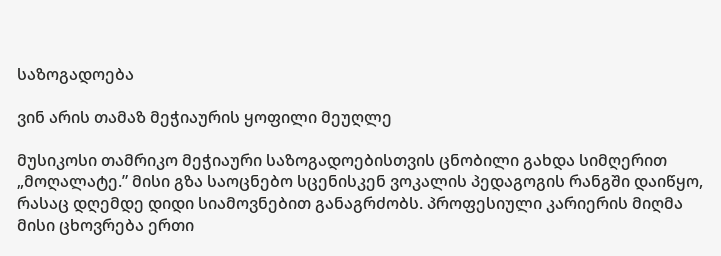საზოგადოება

ვინ არის თამაზ მეჭიაურის ყოფილი მეუღლე

მუსიკოსი თამრიკო მეჭიაური საზოგადოებისთვის ცნობილი გახდა სიმღერით „მოღალატე.” მისი გზა საოცნებო სცენისკენ ვოკალის პედაგოგის რანგში დაიწყო, რასაც დღემდე დიდი სიამოვნებით განაგრძობს. პროფესიული კარიერის მიღმა მისი ცხოვრება ერთი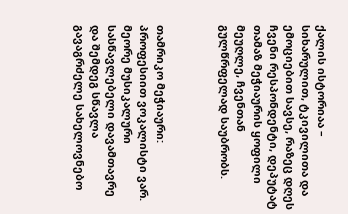ქალის ისტორიაა – სიხარულით, ტკივილითა და ემოციებით სავსე, რაზეც დღეს ჩვენი რესპონდენტი, დეპუტატ თამაზ მეჭიაურის ყოფილი მეუღლე, ჩვენთან გულწრფელად საუბრობს.



თამრიკო მეჭიაური: პროფესიით ვოკალისტი ვარ. მეორე მუსიკალური სასწავლებელი დავამთავრე და შემდეგ სწავლა გავაგრძელე სახელოვნებო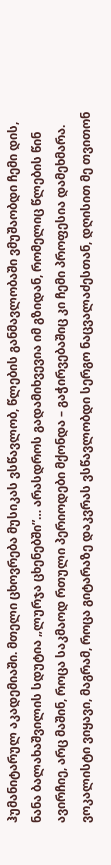ჰუმანიტარულ აკადემიაში. მთელი ცხოვრება მუსიკას ვსწავლობ, წლების განმავლობაში ვმუშაობდი ჩემი დის, ნანა ბალახაშვილის სდუტია „ლურჯა ცხენებში”… არასდროს გადამიხვევია იმ გზიდან, რომელიც წლების წინ ავირჩიე, არც მაშინ, როცა საკმაოდ რთული პერიოდები მქონდა – გაჭირვებაშიც კი ჩემი პროფესია დამეხმარა. ვოკალისტი ვიყავი, მაგრამ, როცა გიტარაზე დაკვრას ვსწავლობდი სერგო ნაცვალაძესთან, დღისით მე თვითონ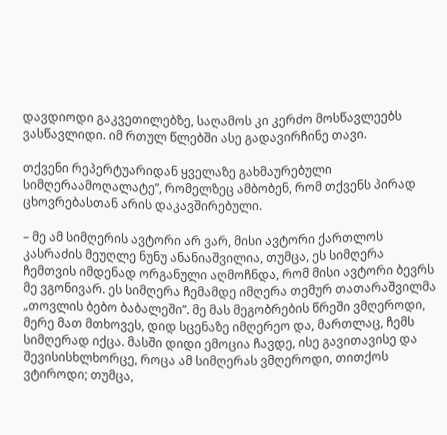დავდიოდი გაკვეთილებზე, საღამოს კი კერძო მოსწავლეებს ვასწავლიდი. იმ რთულ წლებში ასე გადავირჩინე თავი.

თქვენი რეპერტუარიდან ყველაზე გახმაურებული სიმღერაამოღალატე”, რომელზეც ამბობენ, რომ თქვენს პირად ცხოვრებასთან არის დაკავშირებული.

– მე ამ სიმღერის ავტორი არ ვარ, მისი ავტორი ქართლოს კასრაძის მეუღლე ნუნუ ანანიაშვილია, თუმცა, ეს სიმღერა ჩემთვის იმდენად ორგანული აღმოჩნდა, რომ მისი ავტორი ბევრს მე ვგონივარ. ეს სიმღერა ჩემამდე იმღერა თემურ თათარაშვილმა „თოვლის ბებო ბაბალეში”. მე მას მეგობრების წრეში ვმღეროდი, მერე მათ მთხოვეს, დიდ სცენაზე იმღერეო და, მართლაც, ჩემს სიმღერად იქცა. მასში დიდი ემოცია ჩავდე, ისე გავითავისე და შევისისხლხორცე, როცა ამ სიმღერას ვმღეროდი, თითქოს ვტიროდი; თუმცა,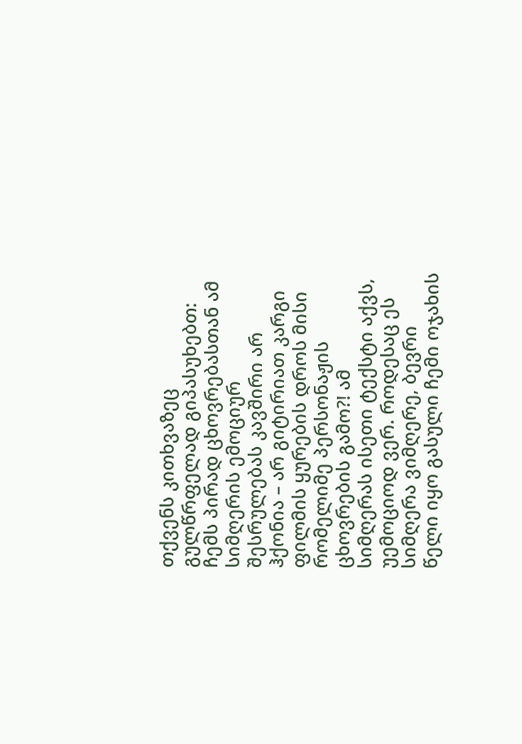თქვენს კითხვაზეც გულწრფელად გიპასუხებთ: ჩემს პირად ცხოვრებასთან ამ სიმღერის ემოციურ შესრულებას კავშირი არ ჰქონია – არ გიტირიათ კარგი ფილმის ყურების დროს მისი რომელიმე პერსონაჟის ცხოვრების გამო?! ამ სიმღერას ისეთი ტექსტი აქვს, უემოციოდ ვერ. როდესაც ეს სიმღერა ვიმღერე, ბევრი წელი იყო გასული ჩემი ოჯახის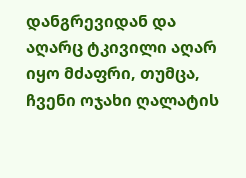დანგრევიდან და აღარც ტკივილი აღარ იყო მძაფრი, თუმცა, ჩვენი ოჯახი ღალატის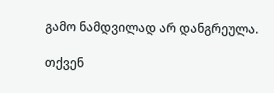გამო ნამდვილად არ დანგრეულა.

თქვენ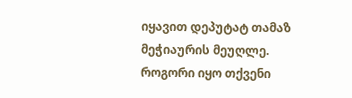იყავით დეპუტატ თამაზ მეჭიაურის მეუღლე. როგორი იყო თქვენი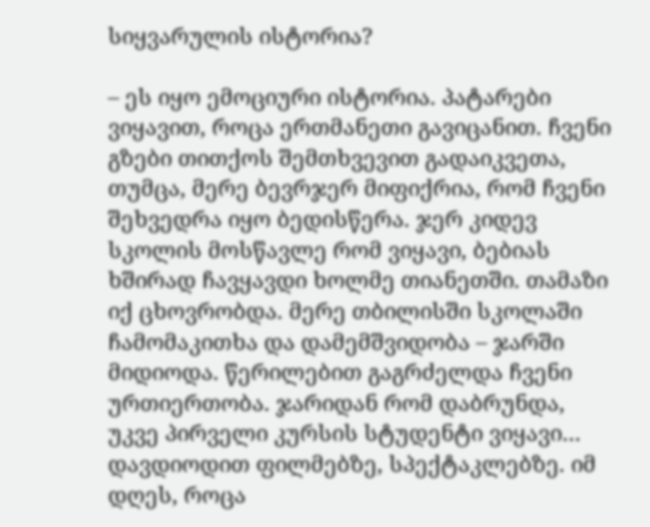სიყვარულის ისტორია?

– ეს იყო ემოციური ისტორია. პატარები ვიყავით, როცა ერთმანეთი გავიცანით. ჩვენი გზები თითქოს შემთხვევით გადაიკვეთა, თუმცა, მერე ბევრჯერ მიფიქრია, რომ ჩვენი შეხვედრა იყო ბედისწერა. ჯერ კიდევ სკოლის მოსწავლე რომ ვიყავი, ბებიას ხშირად ჩავყავდი ხოლმე თიანეთში. თამაზი იქ ცხოვრობდა. მერე თბილისში სკოლაში ჩამომაკითხა და დამემშვიდობა – ჯარში მიდიოდა. წერილებით გაგრძელდა ჩვენი ურთიერთობა. ჯარიდან რომ დაბრუნდა, უკვე პირველი კურსის სტუდენტი ვიყავი… დავდიოდით ფილმებზე, სპექტაკლებზე. იმ დღეს, როცა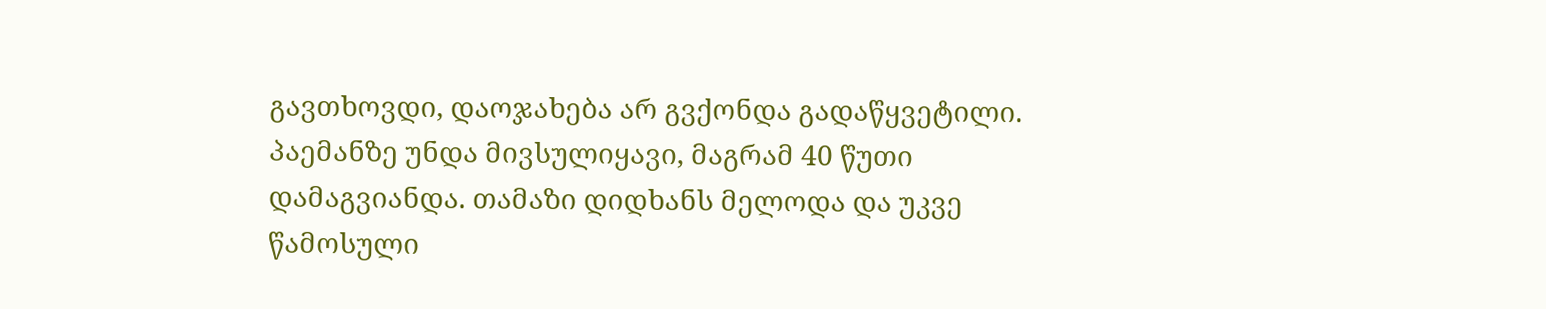გავთხოვდი, დაოჯახება არ გვქონდა გადაწყვეტილი. პაემანზე უნდა მივსულიყავი, მაგრამ 40 წუთი დამაგვიანდა. თამაზი დიდხანს მელოდა და უკვე წამოსული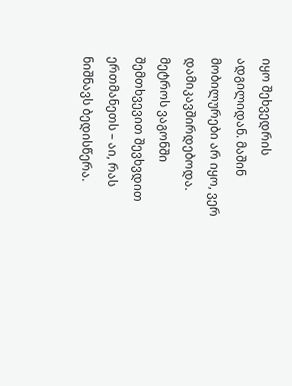იყო შეხვედრის ადგილიდან. მაშინ მობილურები არ იყო, ვერ დამიკავშირდებოდა. მეტროს ვაგონში შემთხვევით შევხვდით ერთმანეთს – აი, რას ნიშნავს ბედისწერა.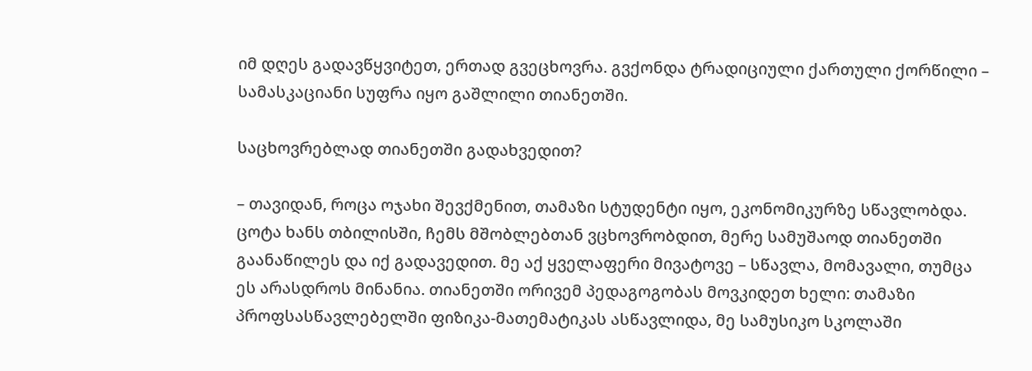იმ დღეს გადავწყვიტეთ, ერთად გვეცხოვრა. გვქონდა ტრადიციული ქართული ქორწილი – სამასკაციანი სუფრა იყო გაშლილი თიანეთში.

საცხოვრებლად თიანეთში გადახვედით?

– თავიდან, როცა ოჯახი შევქმენით, თამაზი სტუდენტი იყო, ეკონომიკურზე სწავლობდა. ცოტა ხანს თბილისში, ჩემს მშობლებთან ვცხოვრობდით, მერე სამუშაოდ თიანეთში გაანაწილეს და იქ გადავედით. მე აქ ყველაფერი მივატოვე – სწავლა, მომავალი, თუმცა ეს არასდროს მინანია. თიანეთში ორივემ პედაგოგობას მოვკიდეთ ხელი: თამაზი პროფსასწავლებელში ფიზიკა-მათემატიკას ასწავლიდა, მე სამუსიკო სკოლაში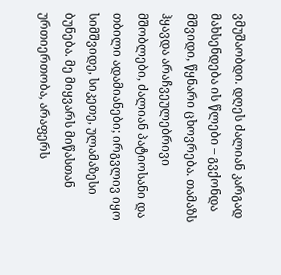ვმუშაობდი. დღეს ძალიან კარგად მახსენდება ის წლები – გვქონდა მშვიდი, წყნარი ცხოვრება. თამაზს ჰყავდა არაჩვეულებრივი მშობლები, ძალიან პატიოსანი და თბილი ადამიანები; ირგვლივ იყო სიმშვიდე, სიკეთე, ულამაზესი ბუნება. მე მიყვარს მიწასთან ურთიერთობა, არაფერს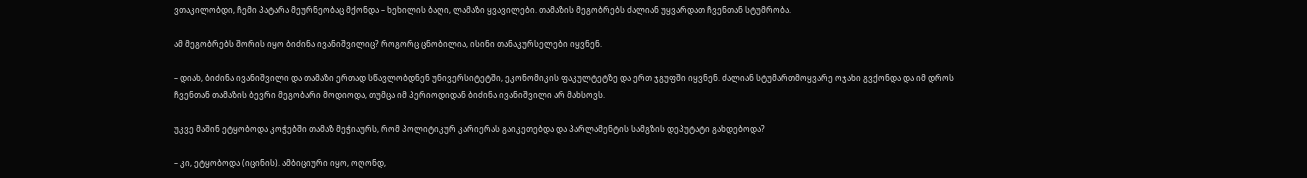ვთაკილობდი, ჩემი პატარა მეურნეობაც მქონდა – ხეხილის ბაღი, ლამაზი ყვავილები. თამაზის მეგობრებს ძალიან უყვარდათ ჩვენთან სტუმრობა.

ამ მეგობრებს შორის იყო ბიძინა ივანიშვილიც? როგორც ცნობილია, ისინი თანაკურსელები იყვნენ.

– დიახ, ბიძინა ივანიშვილი და თამაზი ერთად სწავლობდნენ უნივერსიტეტში, ეკონომიკის ფაკულტეტზე და ერთ ჯგუფში იყვნენ. ძალიან სტუმართმოყვარე ოჯახი გვქონდა და იმ დროს ჩვენთან თამაზის ბევრი მეგობარი მოდიოდა, თუმცა იმ პერიოდიდან ბიძინა ივანიშვილი არ მახსოვს.

უკვე მაშინ ეტყობოდა კოჭებში თამაზ მეჭიაურს, რომ პოლიტიკურ კარიერას გაიკეთებდა და პარლამენტის სამგზის დეპუტატი გახდებოდა?

– კი, ეტყობოდა (იცინის). ამბიციური იყო, ოღონდ,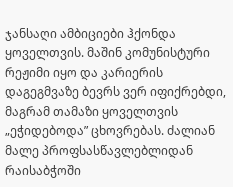ჯანსაღი ამბიციები ჰქონდა ყოველთვის. მაშინ კომუნისტური რეჟიმი იყო და კარიერის დაგეგმვაზე ბევრს ვერ იფიქრებდი, მაგრამ თამაზი ყოველთვის „ეჭიდებოდა” ცხოვრებას. ძალიან მალე პროფსასწავლებლიდან რაისაბჭოში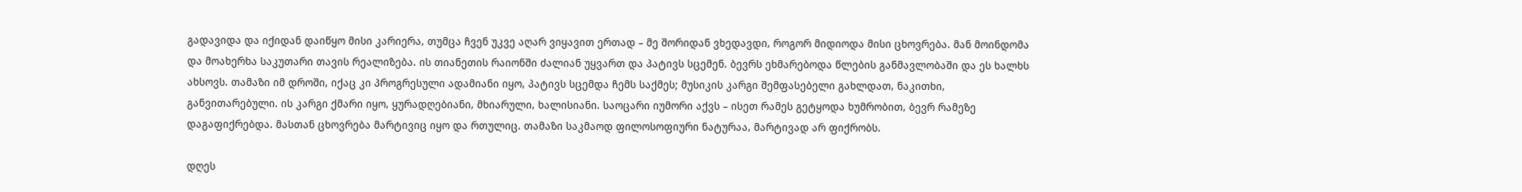გადავიდა და იქიდან დაიწყო მისი კარიერა, თუმცა ჩვენ უკვე აღარ ვიყავით ერთად – მე შორიდან ვხედავდი, როგორ მიდიოდა მისი ცხოვრება. მან მოინდომა და მოახერხა საკუთარი თავის რეალიზება. ის თიანეთის რაიონში ძალიან უყვართ და პატივს სცემენ. ბევრს ეხმარებოდა წლების განმავლობაში და ეს ხალხს ახსოვს. თამაზი იმ დროში, იქაც კი პროგრესული ადამიანი იყო, პატივს სცემდა ჩემს საქმეს; მუსიკის კარგი შემფასებელი გახლდათ, ნაკითხი, განვითარებული. ის კარგი ქმარი იყო, ყურადღებიანი, მხიარული, ხალისიანი. საოცარი იუმორი აქვს – ისეთ რამეს გეტყოდა ხუმრობით, ბევრ რამეზე დაგაფიქრებდა. მასთან ცხოვრება მარტივიც იყო და რთულიც. თამაზი საკმაოდ ფილოსოფიური ნატურაა, მარტივად არ ფიქრობს.

დღეს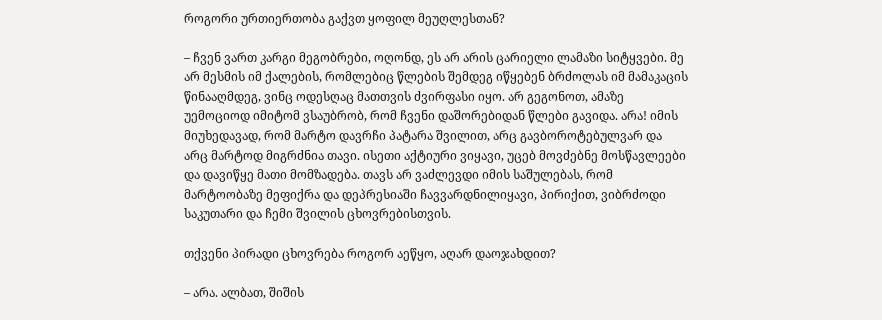როგორი ურთიერთობა გაქვთ ყოფილ მეუღლესთან?

– ჩვენ ვართ კარგი მეგობრები, ოღონდ, ეს არ არის ცარიელი ლამაზი სიტყვები. მე არ მესმის იმ ქალების, რომლებიც წლების შემდეგ იწყებენ ბრძოლას იმ მამაკაცის წინააღმდეგ, ვინც ოდესღაც მათთვის ძვირფასი იყო. არ გეგონოთ, ამაზე უემოციოდ იმიტომ ვსაუბრობ, რომ ჩვენი დაშორებიდან წლები გავიდა. არა! იმის მიუხედავად, რომ მარტო დავრჩი პატარა შვილით, არც გავბოროტებულვარ და არც მარტოდ მიგრძნია თავი. ისეთი აქტიური ვიყავი, უცებ მოვძებნე მოსწავლეები და დავიწყე მათი მომზადება. თავს არ ვაძლევდი იმის საშულებას, რომ მარტოობაზე მეფიქრა და დეპრესიაში ჩავვარდნილიყავი, პირიქით, ვიბრძოდი საკუთარი და ჩემი შვილის ცხოვრებისთვის.

თქვენი პირადი ცხოვრება როგორ აეწყო, აღარ დაოჯახდით?

– არა. ალბათ, შიშის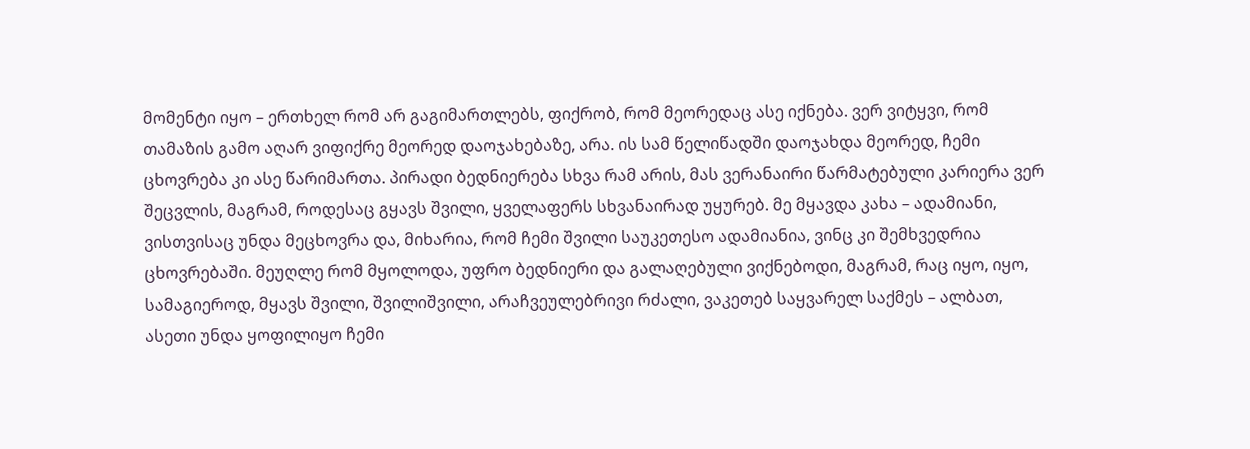მომენტი იყო – ერთხელ რომ არ გაგიმართლებს, ფიქრობ, რომ მეორედაც ასე იქნება. ვერ ვიტყვი, რომ თამაზის გამო აღარ ვიფიქრე მეორედ დაოჯახებაზე, არა. ის სამ წელიწადში დაოჯახდა მეორედ, ჩემი ცხოვრება კი ასე წარიმართა. პირადი ბედნიერება სხვა რამ არის, მას ვერანაირი წარმატებული კარიერა ვერ შეცვლის, მაგრამ, როდესაც გყავს შვილი, ყველაფერს სხვანაირად უყურებ. მე მყავდა კახა – ადამიანი, ვისთვისაც უნდა მეცხოვრა და, მიხარია, რომ ჩემი შვილი საუკეთესო ადამიანია, ვინც კი შემხვედრია ცხოვრებაში. მეუღლე რომ მყოლოდა, უფრო ბედნიერი და გალაღებული ვიქნებოდი, მაგრამ, რაც იყო, იყო, სამაგიეროდ, მყავს შვილი, შვილიშვილი, არაჩვეულებრივი რძალი, ვაკეთებ საყვარელ საქმეს – ალბათ, ასეთი უნდა ყოფილიყო ჩემი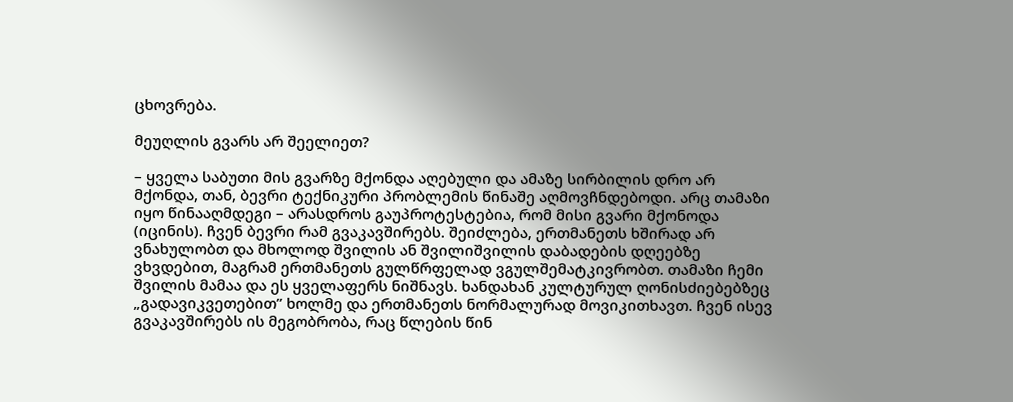ცხოვრება.

მეუღლის გვარს არ შეელიეთ?

– ყველა საბუთი მის გვარზე მქონდა აღებული და ამაზე სირბილის დრო არ მქონდა, თან, ბევრი ტექნიკური პრობლემის წინაშე აღმოვჩნდებოდი. არც თამაზი იყო წინააღმდეგი – არასდროს გაუპროტესტებია, რომ მისი გვარი მქონოდა (იცინის). ჩვენ ბევრი რამ გვაკავშირებს. შეიძლება, ერთმანეთს ხშირად არ ვნახულობთ და მხოლოდ შვილის ან შვილიშვილის დაბადების დღეებზე ვხვდებით, მაგრამ ერთმანეთს გულწრფელად ვგულშემატკივრობთ. თამაზი ჩემი შვილის მამაა და ეს ყველაფერს ნიშნავს. ხანდახან კულტურულ ღონისძიებებზეც „გადავიკვეთებით” ხოლმე და ერთმანეთს ნორმალურად მოვიკითხავთ. ჩვენ ისევ გვაკავშირებს ის მეგობრობა, რაც წლების წინ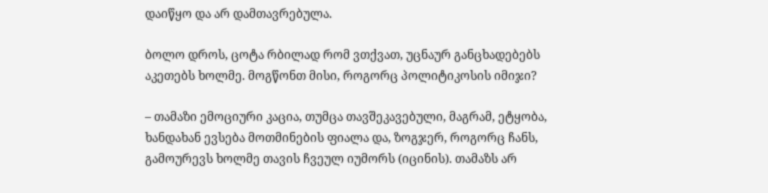დაიწყო და არ დამთავრებულა.

ბოლო დროს, ცოტა რბილად რომ ვთქვათ, უცნაურ განცხადებებს აკეთებს ხოლმე. მოგწონთ მისი, როგორც პოლიტიკოსის იმიჯი?

– თამაზი ემოციური კაცია, თუმცა თავშეკავებული, მაგრამ, ეტყობა, ხანდახან ევსება მოთმინების ფიალა და, ზოგჯერ, როგორც ჩანს, გამოურევს ხოლმე თავის ჩვეულ იუმორს (იცინის). თამაზს არ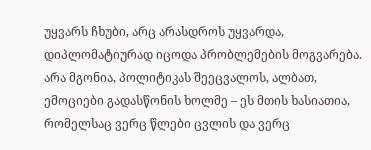უყვარს ჩხუბი, არც არასდროს უყვარდა, დიპლომატიურად იცოდა პრობლემების მოგვარება. არა მგონია, პოლიტიკას შეეცვალოს, ალბათ, ემოციები გადასწონის ხოლმე – ეს მთის ხასიათია, რომელსაც ვერც წლები ცვლის და ვერც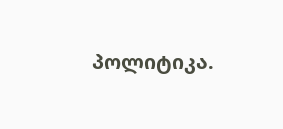პოლიტიკა.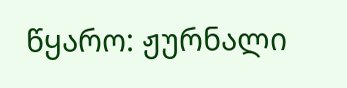წყარო: ჟურნალი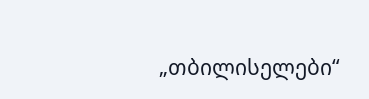„თბილისელები“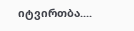იტვირთბა....